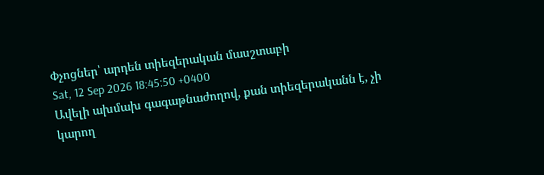Փչոցներ՝ արդեն տիեզերական մասշտաբի
Sat, 12 Sep 2026 18:45:50 +0400
Ավելի ախմախ գագաթնաժողով, քան տիեզերականն է, չի կարող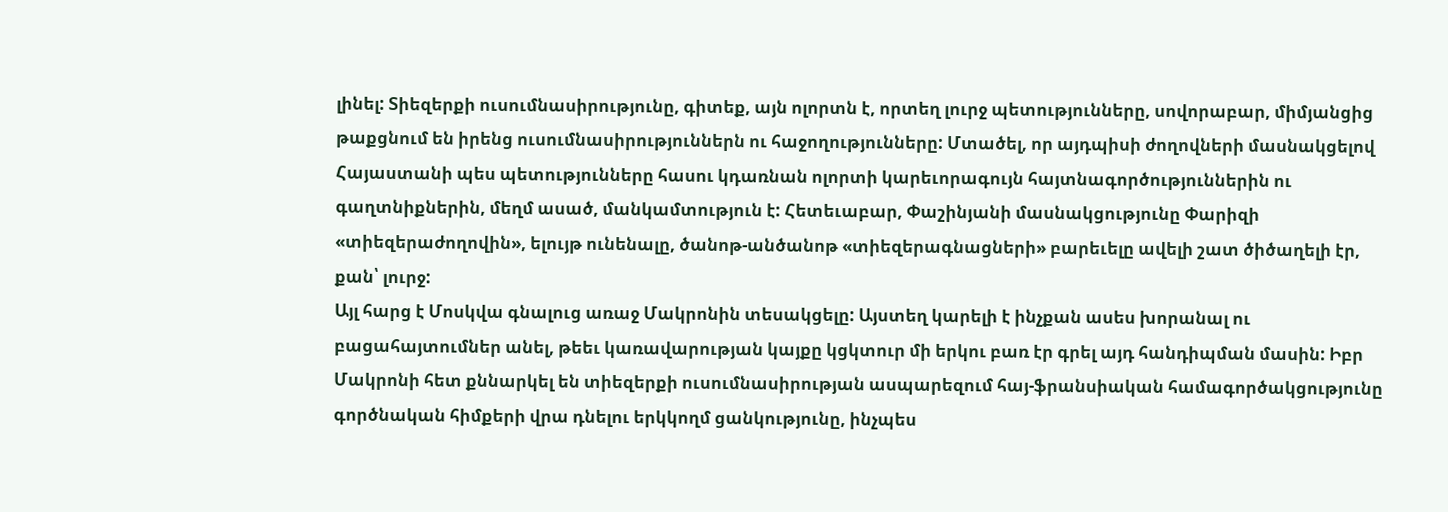լինել: Տիեզերքի ուսումնասիրությունը, գիտեք, այն ոլորտն է, որտեղ լուրջ պետությունները, սովորաբար, միմյանցից թաքցնում են իրենց ուսումնասիրություններն ու հաջողությունները: Մտածել, որ այդպիսի ժողովների մասնակցելով Հայաստանի պես պետությունները հասու կդառնան ոլորտի կարեւորագույն հայտնագործություններին ու գաղտնիքներին, մեղմ ասած, մանկամտություն է: Հետեւաբար, Փաշինյանի մասնակցությունը Փարիզի «տիեզերաժողովին», ելույթ ունենալը, ծանոթ-անծանոթ «տիեզերագնացների» բարեւելը ավելի շատ ծիծաղելի էր, քան՝ լուրջ:
Այլ հարց է Մոսկվա գնալուց առաջ Մակրոնին տեսակցելը: Այստեղ կարելի է ինչքան ասես խորանալ ու բացահայտումներ անել, թեեւ կառավարության կայքը կցկտուր մի երկու բառ էր գրել այդ հանդիպման մասին: Իբր Մակրոնի հետ քննարկել են տիեզերքի ուսումնասիրության ասպարեզում հայ-ֆրանսիական համագործակցությունը գործնական հիմքերի վրա դնելու երկկողմ ցանկությունը, ինչպես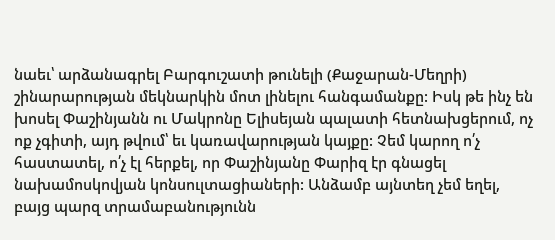նաեւ՝ արձանագրել Բարգուշատի թունելի (Քաջարան-Մեղրի) շինարարության մեկնարկին մոտ լինելու հանգամանքը: Իսկ թե ինչ են խոսել Փաշինյանն ու Մակրոնը Ելիսեյան պալատի հետնախցերում, ոչ ոք չգիտի, այդ թվում՝ եւ կառավարության կայքը: Չեմ կարող ո՛չ հաստատել, ո՛չ էլ հերքել, որ Փաշինյանը Փարիզ էր գնացել նախամոսկովյան կոնսուլտացիաների: Անձամբ այնտեղ չեմ եղել, բայց պարզ տրամաբանությունն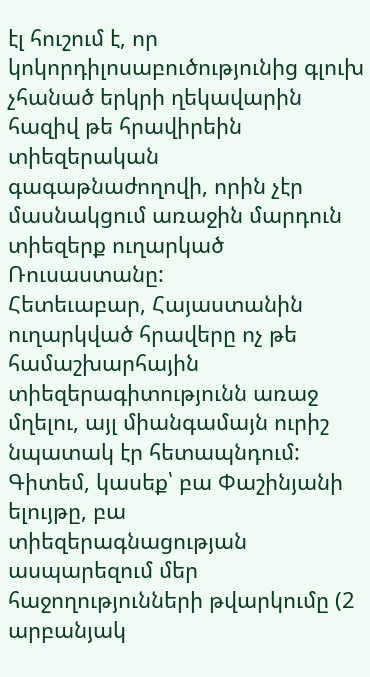էլ հուշում է, որ կոկորդիլոսաբուծությունից գլուխ չհանած երկրի ղեկավարին հազիվ թե հրավիրեին տիեզերական գագաթնաժողովի, որին չէր մասնակցում առաջին մարդուն տիեզերք ուղարկած Ռուսաստանը:
Հետեւաբար, Հայաստանին ուղարկված հրավերը ոչ թե համաշխարհային տիեզերագիտությունն առաջ մղելու, այլ միանգամայն ուրիշ նպատակ էր հետապնդում: Գիտեմ, կասեք՝ բա Փաշինյանի ելույթը, բա տիեզերագնացության ասպարեզում մեր հաջողությունների թվարկումը (2 արբանյակ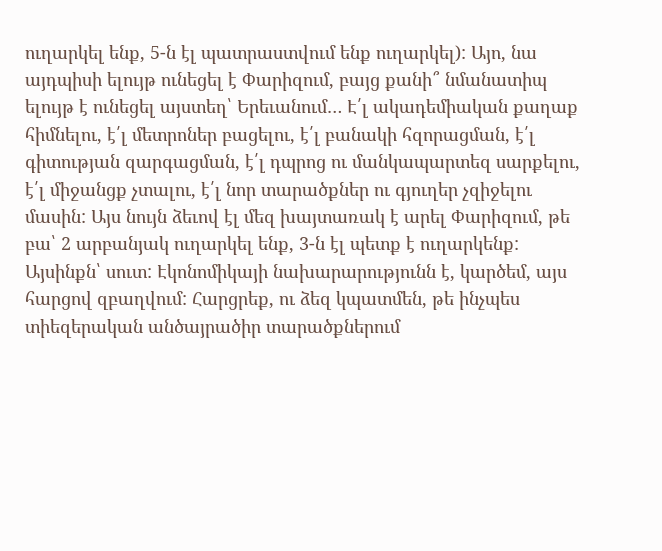ուղարկել ենք, 5-ն էլ պատրաստվում ենք ուղարկել): Այո, նա այդպիսի ելույթ ունեցել է Փարիզում, բայց քանի՞ նմանատիպ ելույթ է ունեցել այստեղ՝ Երեւանում… Է՛լ ակադեմիական քաղաք հիմնելու, է՛լ մետրոներ բացելու, է՛լ բանակի հզորացման, է՛լ գիտության զարգացման, է՛լ դպրոց ու մանկապարտեզ սարքելու, է՛լ միջանցք չտալու, է՛լ նոր տարածքներ ու գյուղեր չզիջելու մասին: Այս նույն ձեւով էլ մեզ խայտառակ է արել Փարիզում, թե բա՝ 2 արբանյակ ուղարկել ենք, 3-ն էլ պետք է ուղարկենք:
Այսինքն՝ սուտ: Էկոնոմիկայի նախարարությունն է, կարծեմ, այս հարցով զբաղվում: Հարցրեք, ու ձեզ կպատմեն, թե ինչպես տիեզերական անծայրածիր տարածքներում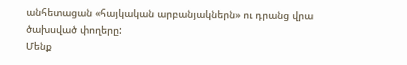անհետացան «հայկական արբանյակներն» ու դրանց վրա ծախսված փողերը:
Մենք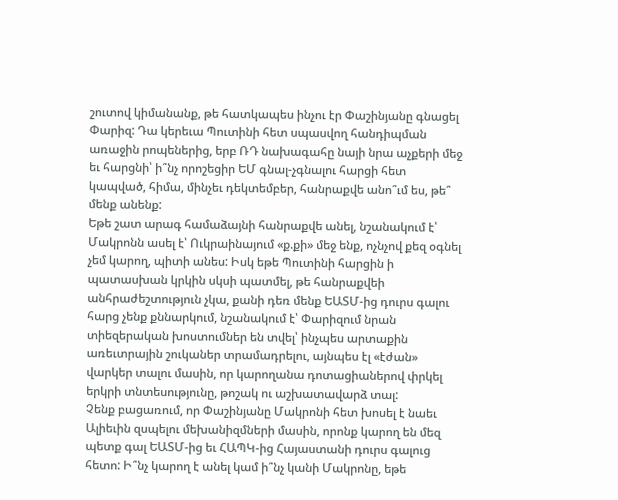շուտով կիմանանք, թե հատկապես ինչու էր Փաշինյանը գնացել Փարիզ: Դա կերեւա Պուտինի հետ սպասվող հանդիպման առաջին րոպեներից, երբ ՌԴ նախագահը նայի նրա աչքերի մեջ եւ հարցնի՝ ի՞նչ որոշեցիր ԵՄ գնալ-չգնալու հարցի հետ կապված, հիմա, մինչեւ դեկտեմբեր, հանրաքվե անո՞ւմ ես, թե՞ մենք անենք:
Եթե շատ արագ համաձայնի հանրաքվե անել, նշանակում է՝ Մակրոնն ասել է՝ Ուկրաինայում «ք.քի» մեջ ենք, ոչնչով քեզ օգնել չեմ կարող, պիտի անես: Իսկ եթե Պուտինի հարցին ի պատասխան կրկին սկսի պատմել, թե հանրաքվեի անհրաժեշտություն չկա, քանի դեռ մենք ԵԱՏՄ-ից դուրս գալու հարց չենք քննարկում, նշանակում է՝ Փարիզում նրան տիեզերական խոստումներ են տվել՝ ինչպես արտաքին առեւտրային շուկաներ տրամադրելու, այնպես էլ «էժան» վարկեր տալու մասին, որ կարողանա դոտացիաներով փրկել երկրի տնտեսությունը, թոշակ ու աշխատավարձ տալ:
Չենք բացառում, որ Փաշինյանը Մակրոնի հետ խոսել է նաեւ Ալիեւին զսպելու մեխանիզմների մասին, որոնք կարող են մեզ պետք գալ ԵԱՏՄ-ից եւ ՀԱՊԿ-ից Հայաստանի դուրս գալուց հետո: Ի՞նչ կարող է անել կամ ի՞նչ կանի Մակրոնը, եթե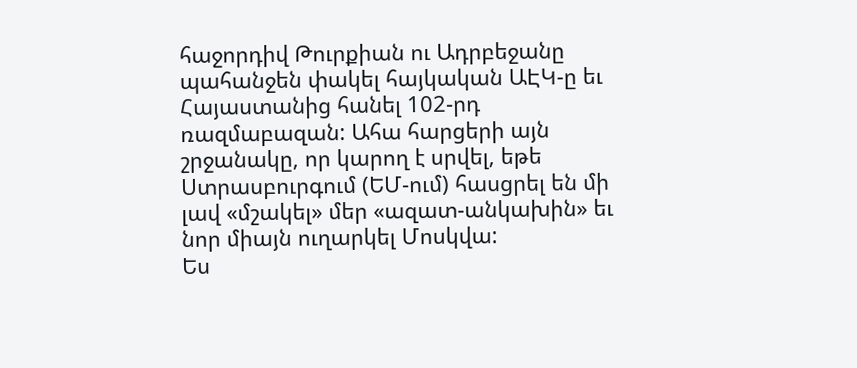հաջորդիվ Թուրքիան ու Ադրբեջանը պահանջեն փակել հայկական ԱԷԿ-ը եւ Հայաստանից հանել 102-րդ ռազմաբազան: Ահա հարցերի այն շրջանակը, որ կարող է սրվել, եթե Ստրասբուրգում (ԵՄ-ում) հասցրել են մի լավ «մշակել» մեր «ազատ-անկախին» եւ նոր միայն ուղարկել Մոսկվա:
Ես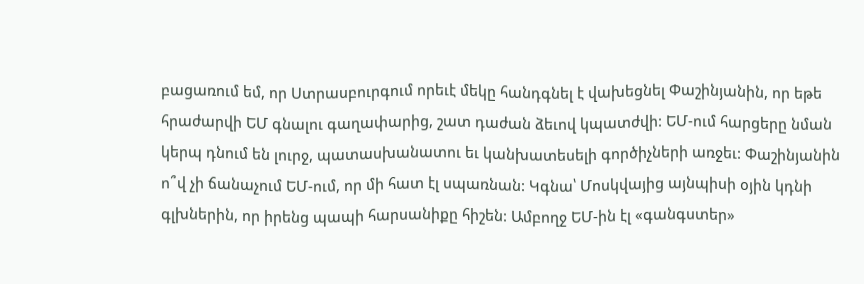բացառում եմ, որ Ստրասբուրգում որեւէ մեկը հանդգնել է վախեցնել Փաշինյանին, որ եթե հրաժարվի ԵՄ գնալու գաղափարից, շատ դաժան ձեւով կպատժվի: ԵՄ-ում հարցերը նման կերպ դնում են լուրջ, պատասխանատու եւ կանխատեսելի գործիչների առջեւ: Փաշինյանին ո՞վ չի ճանաչում ԵՄ-ում, որ մի հատ էլ սպառնան: Կգնա՝ Մոսկվայից այնպիսի օյին կդնի գլխներին, որ իրենց պապի հարսանիքը հիշեն: Ամբողջ ԵՄ-ին էլ «գանգստեր»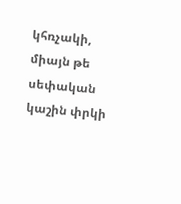կհռչակի, միայն թե սեփական կաշին փրկի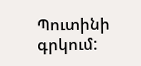Պուտինի գրկում: